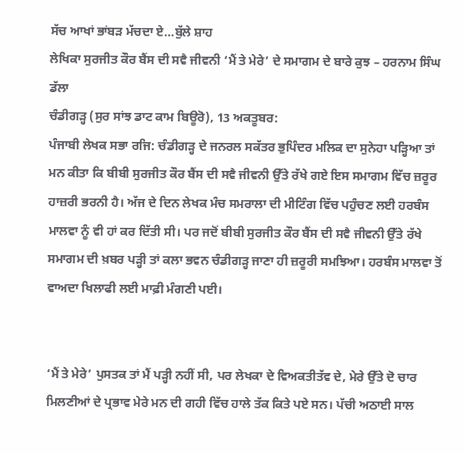ਸੱਚ ਆਖਾਂ ਭਾਂਬੜ ਮੱਚਦਾ ਏ…ਬੁੱਲੇ ਸ਼ਾਹ
ਲੇਖਿਕਾ ਸੁਰਜੀਤ ਕੌਰ ਬੈਂਸ ਦੀ ਸਵੈ ਜੀਵਨੀ ‘ਮੈਂ ਤੇ ਮੇਰੇ’ ਦੇ ਸਮਾਗਮ ਦੇ ਬਾਰੇ ਕੁਝ – ਹਰਨਾਮ ਸਿੰਘ ਡੱਲਾ
ਚੰਡੀਗੜ੍ਹ (ਸੁਰ ਸਾਂਝ ਡਾਟ ਕਾਮ ਬਿਊਰੋ), 13 ਅਕਤੂਬਰ:
ਪੰਜਾਬੀ ਲੇਖਕ ਸਭਾ ਰਜਿ: ਚੰਡੀਗੜ੍ਹ ਦੇ ਜਨਰਲ ਸਕੱਤਰ ਭੁਪਿੰਦਰ ਮਲਿਕ ਦਾ ਸੁਨੇਹਾ ਪੜ੍ਹਿਆ ਤਾਂ ਮਨ ਕੀਤਾ ਕਿ ਬੀਬੀ ਸੁਰਜੀਤ ਕੌਰ ਬੈਂਸ ਦੀ ਸਵੈ ਜੀਵਨੀ ਉੱਤੇ ਰੱਖੇ ਗਏ ਇਸ ਸਮਾਗਮ ਵਿੱਚ ਜ਼ਰੂਰ ਹਾਜ਼ਰੀ ਭਰਨੀ ਹੈ। ਅੱਜ ਦੇ ਦਿਨ ਲੇਖਕ ਮੰਚ ਸਮਰਾਲਾ ਦੀ ਮੀਟਿੰਗ ਵਿੱਚ ਪਹੁੰਚਣ ਲਈ ਹਰਬੰਸ ਮਾਲਵਾ ਨੂੰ ਵੀ ਹਾਂ ਕਰ ਦਿੱਤੀ ਸੀ। ਪਰ ਜਦੋਂ ਬੀਬੀ ਸੁਰਜੀਤ ਕੌਰ ਬੈਂਸ ਦੀ ਸਵੈ ਜੀਵਨੀ ਉੱਤੇ ਰੱਖੇ ਸਮਾਗਮ ਦੀ ਖ਼ਬਰ ਪੜ੍ਹੀ ਤਾਂ ਕਲਾ ਭਵਨ ਚੰਡੀਗੜ੍ਹ ਜਾਣਾ ਹੀ ਜ਼ਰੂਰੀ ਸਮਝਿਆ। ਹਰਬੰਸ ਮਾਲਵਾ ਤੋਂ ਵਾਅਦਾ ਖਿਲਾਫੀ ਲਈ ਮਾਫ਼ੀ ਮੰਗਣੀ ਪਈ।


‘ਮੈਂ ਤੇ ਮੇਰੇ’ ਪੁਸਤਕ ਤਾਂ ਮੈਂ ਪੜ੍ਹੀ ਨਹੀਂ ਸੀ, ਪਰ ਲੇਖਕਾ ਦੇ ਵਿਅਕਤੀਤੱਵ ਦੇ, ਮੇਰੇ ਉੱਤੇ ਦੋ ਚਾਰ ਮਿਲਣੀਆਂ ਦੇ ਪ੍ਰਭਾਵ ਮੇਰੇ ਮਨ ਦੀ ਗਹੀ ਵਿੱਚ ਹਾਲੇ ਤੱਕ ਕਿਤੇ ਪਏ ਸਨ। ਪੱਚੀ ਅਠਾਈ ਸਾਲ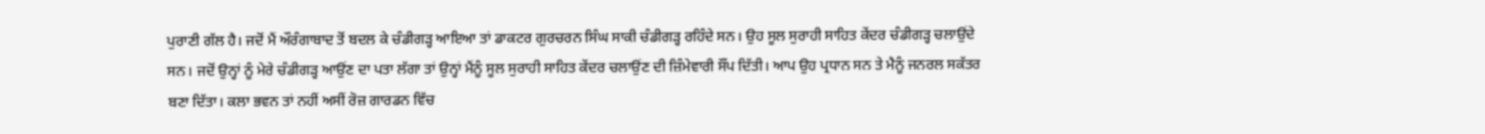ਪੁਰਾਣੀ ਗੱਲ ਹੈ। ਜਦੋਂ ਮੈਂ ਔਰੰਗਾਬਾਦ ਤੋਂ ਬਦਲ ਕੇ ਚੰਡੀਗੜ੍ਹ ਆਇਆ ਤਾਂ ਡਾਕਟਰ ਗੁਰਚਰਨ ਸਿੰਘ ਸਾਕੀ ਚੰਡੀਗੜ੍ਹ ਰਹਿੰਦੇ ਸਨ। ਉਹ ਸੂਲ ਸੁਰਾਹੀ ਸਾਹਿਤ ਕੇਂਦਰ ਚੰਡੀਗੜ੍ਹ ਚਲਾਉਂਦੇ ਸਨ। ਜਦੋਂ ਉਨ੍ਹਾਂ ਨੂੰ ਮੇਰੇ ਚੰਡੀਗੜ੍ਹ ਆਉਂਣ ਦਾ ਪਤਾ ਲੱਗਾ ਤਾਂ ਉਨ੍ਹਾਂ ਮੈਂਨੂੰ ਸੂਲ ਸੁਰਾਹੀ ਸਾਹਿਤ ਕੇਂਦਰ ਚਲਾਉਂਣ ਦੀ ਜ਼ਿੰਮੇਵਾਰੀ ਸੌਂਪ ਦਿੱਤੀ। ਆਪ ਉਹ ਪ੍ਰਧਾਨ ਸਨ ਤੇ ਮੈਨੂੰ ਜਨਰਲ ਸਕੱਤਰ ਬਣਾ ਦਿੱਤਾ। ਕਲਾ ਭਵਨ ਤਾਂ ਨਹੀਂ ਅਸੀਂ ਰੋਜ਼ ਗਾਰਡਨ ਵਿੱਚ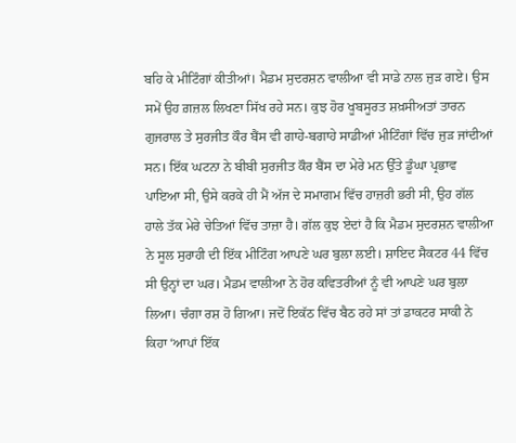ਬਹਿ ਕੇ ਮੀਟਿੰਗਾਂ ਕੀਤੀਆਂ। ਮੈਡਮ ਸੁਦਰਸ਼ਨ ਵਾਲੀਆ ਵੀ ਸਾਡੇ ਨਾਲ ਜੁੜ ਗਏ। ਉਸ ਸਮੇਂ ਉਹ ਗ਼ਜ਼ਲ ਲਿਖਣਾ ਸਿੱਖ ਰਹੇ ਸਨ। ਕੁਝ ਹੋਰ ਖੂਬਸੂਰਤ ਸ਼ਖ਼ਸੀਅਤਾਂ ਤਾਰਨ ਗੁਜਰਾਲ ਤੇ ਸੁਰਜੀਤ ਕੌਰ ਬੈਂਸ ਵੀ ਗਾਹੇ-ਬਗਾਹੇ ਸਾਡੀਆਂ ਮੀਟਿੰਗਾਂ ਵਿੱਚ ਜੁੜ ਜਾਂਦੀਆਂ ਸਨ। ਇੱਕ ਘਟਨਾ ਨੇ ਬੀਬੀ ਸੁਰਜੀਤ ਕੌਰ ਬੈਂਸ ਦਾ ਮੇਰੇ ਮਨ ਉੱਤੇ ਡੂੰਘਾ ਪ੍ਰਭਾਵ ਪਾਇਆ ਸੀ, ਉਸੇ ਕਰਕੇ ਹੀ ਮੈਂ ਅੱਜ ਦੇ ਸਮਾਗਮ ਵਿੱਚ ਹਾਜ਼ਰੀ ਭਰੀ ਸੀ, ਉਹ ਗੱਲ ਹਾਲੇ ਤੱਕ ਮੇਰੇ ਚੇਤਿਆਂ ਵਿੱਚ ਤਾਜ਼ਾ ਹੈ। ਗੱਲ ਕੁਝ ਏਦਾਂ ਹੈ ਕਿ ਮੈਡਮ ਸੁਦਰਸ਼ਨ ਵਾਲੀਆ ਨੇ ਸੂਲ ਸੁਰਾਹੀ ਦੀ ਇੱਕ ਮੀਟਿੰਗ ਆਪਣੇ ਘਰ ਬੁਲਾ ਲਈ। ਸ਼ਾਇਦ ਸੈਕਟਰ 44 ਵਿੱਚ ਸੀ ਉਨ੍ਹਾਂ ਦਾ ਘਰ। ਮੈਡਮ ਵਾਲੀਆ ਨੇ ਹੋਰ ਕਵਿਤਰੀਆਂ ਨੂੰ ਵੀ ਆਪਣੇ ਘਰ ਬੁਲਾ ਲਿਆ। ਚੰਗਾ ਰਸ਼ ਹੋ ਗਿਆ। ਜਦੋਂ ਇਕੱਠ ਵਿੱਚ ਬੈਠ ਰਹੇ ਸਾਂ ਤਾਂ ਡਾਕਟਰ ਸਾਕੀ ਨੇ ਕਿਹਾ ‘ਆਪਾਂ ਇੱਕ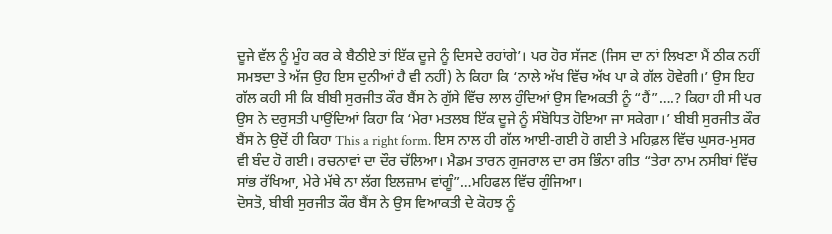ਦੂਜੇ ਵੱਲ ਨੂੰ ਮੂੰਹ ਕਰ ਕੇ ਬੈਠੀਏ ਤਾਂ ਇੱਕ ਦੂਜੇ ਨੂੰ ਦਿਸਦੇ ਰਹਾਂਗੇ’। ਪਰ ਹੋਰ ਸੱਜਣ (ਜਿਸ ਦਾ ਨਾਂ ਲਿਖਣਾ ਮੈਂ ਠੀਕ ਨਹੀਂ ਸਮਝਦਾ ਤੇ ਅੱਜ ਉਹ ਇਸ ਦੁਨੀਆਂ ਹੈ ਵੀ ਨਹੀਂ) ਨੇ ਕਿਹਾ ਕਿ ‘ਨਾਲੇ ਅੱਖ ਵਿੱਚ ਅੱਖ ਪਾ ਕੇ ਗੱਲ ਹੋਵੇਗੀ।’ ਉਸ ਇਹ ਗੱਲ ਕਹੀ ਸੀ ਕਿ ਬੀਬੀ ਸੁਰਜੀਤ ਕੌਰ ਬੈਂਸ ਨੇ ਗੁੱਸੇ ਵਿੱਚ ਲਾਲ ਹੁੰਦਿਆਂ ਉਸ ਵਿਅਕਤੀ ਨੂੰ “ਹੈਂ”….? ਕਿਹਾ ਹੀ ਸੀ ਪਰ ਉਸ ਨੇ ਦਰੁਸਤੀ ਪਾਉਂਦਿਆਂ ਕਿਹਾ ਕਿ ‘ਮੇਰਾ ਮਤਲਬ ਇੱਕ ਦੂਜੇ ਨੂੰ ਸੰਬੋਧਿਤ ਹੋਇਆ ਜਾ ਸਕੇਗਾ।’ ਬੀਬੀ ਸੁਰਜੀਤ ਕੌਰ ਬੈਂਸ ਨੇ ਉਦੋਂ ਹੀ ਕਿਹਾ This a right form. ਇਸ ਨਾਲ ਹੀ ਗੱਲ ਆਈ-ਗਈ ਹੋ ਗਈ ਤੇ ਮਹਿਫ਼ਲ ਵਿੱਚ ਘੁਸਰ-ਮੁਸਰ ਵੀ ਬੰਦ ਹੋ ਗਈ। ਰਚਨਾਵਾਂ ਦਾ ਦੌਰ ਚੱਲਿਆ। ਮੈਡਮ ਤਾਰਨ ਗੁਜਰਾਲ ਦਾ ਰਸ ਭਿੰਨਾ ਗੀਤ “ਤੇਰਾ ਨਾਮ ਨਸੀਬਾਂ ਵਿੱਚ ਸਾਂਭ ਰੱਖਿਆ, ਮੇਰੇ ਮੱਥੇ ਨਾ ਲੱਗ ਇਲਜ਼ਾਮ ਵਾਂਗੂੰ”…ਮਹਿਫਲ ਵਿੱਚ ਗੁੰਜਿਆ।
ਦੋਸਤੋ, ਬੀਬੀ ਸੁਰਜੀਤ ਕੌਰ ਬੈਂਸ ਨੇ ਉਸ ਵਿਆਕਤੀ ਦੇ ਕੋਹਝ ਨੂੰ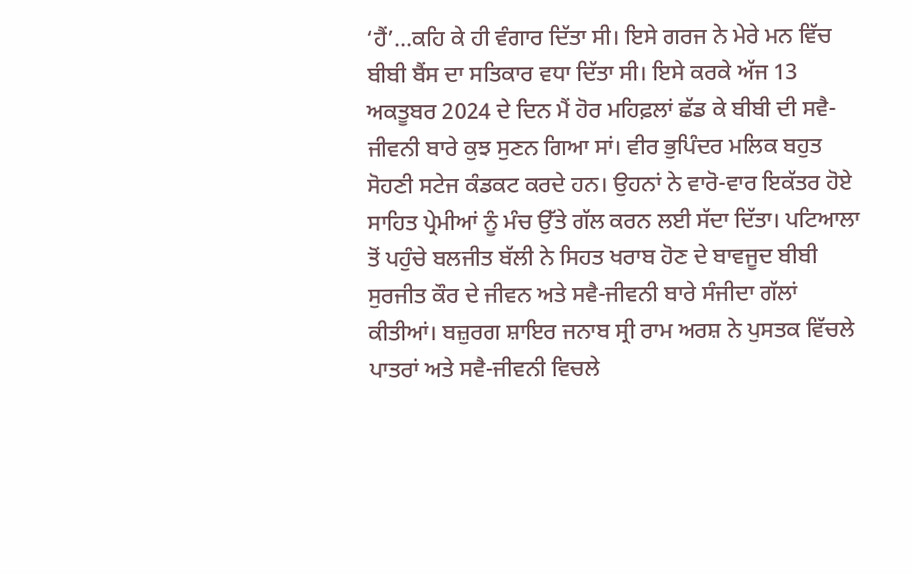‘ਹੈਂ’…ਕਹਿ ਕੇ ਹੀ ਵੰਗਾਰ ਦਿੱਤਾ ਸੀ। ਇਸੇ ਗਰਜ ਨੇ ਮੇਰੇ ਮਨ ਵਿੱਚ ਬੀਬੀ ਬੈਂਸ ਦਾ ਸਤਿਕਾਰ ਵਧਾ ਦਿੱਤਾ ਸੀ। ਇਸੇ ਕਰਕੇ ਅੱਜ 13 ਅਕਤੂਬਰ 2024 ਦੇ ਦਿਨ ਮੈਂ ਹੋਰ ਮਹਿਫ਼ਲਾਂ ਛੱਡ ਕੇ ਬੀਬੀ ਦੀ ਸਵੈ-ਜੀਵਨੀ ਬਾਰੇ ਕੁਝ ਸੁਣਨ ਗਿਆ ਸਾਂ। ਵੀਰ ਭੁਪਿੰਦਰ ਮਲਿਕ ਬਹੁਤ ਸੋਹਣੀ ਸਟੇਜ ਕੰਡਕਟ ਕਰਦੇ ਹਨ। ਉਹਨਾਂ ਨੇ ਵਾਰੋ-ਵਾਰ ਇਕੱਤਰ ਹੋਏ ਸਾਹਿਤ ਪ੍ਰੇਮੀਆਂ ਨੂੰ ਮੰਚ ਉੱਤੇ ਗੱਲ ਕਰਨ ਲਈ ਸੱਦਾ ਦਿੱਤਾ। ਪਟਿਆਲਾ ਤੋਂ ਪਹੁੰਚੇ ਬਲਜੀਤ ਬੱਲੀ ਨੇ ਸਿਹਤ ਖਰਾਬ ਹੋਣ ਦੇ ਬਾਵਜੂਦ ਬੀਬੀ ਸੁਰਜੀਤ ਕੌਰ ਦੇ ਜੀਵਨ ਅਤੇ ਸਵੈ-ਜੀਵਨੀ ਬਾਰੇ ਸੰਜੀਦਾ ਗੱਲਾਂ ਕੀਤੀਆਂ। ਬਜ਼ੁਰਗ ਸ਼ਾਇਰ ਜਨਾਬ ਸ੍ਰੀ ਰਾਮ ਅਰਸ਼ ਨੇ ਪੁਸਤਕ ਵਿੱਚਲੇ ਪਾਤਰਾਂ ਅਤੇ ਸਵੈ-ਜੀਵਨੀ ਵਿਚਲੇ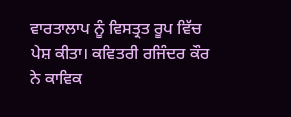ਵਾਰਤਾਲਾਪ ਨੂੰ ਵਿਸਤ੍ਰਤ ਰੂਪ ਵਿੱਚ ਪੇਸ਼ ਕੀਤਾ। ਕਵਿਤਰੀ ਰਜਿੰਦਰ ਕੌਰ ਨੇ ਕਾਵਿਕ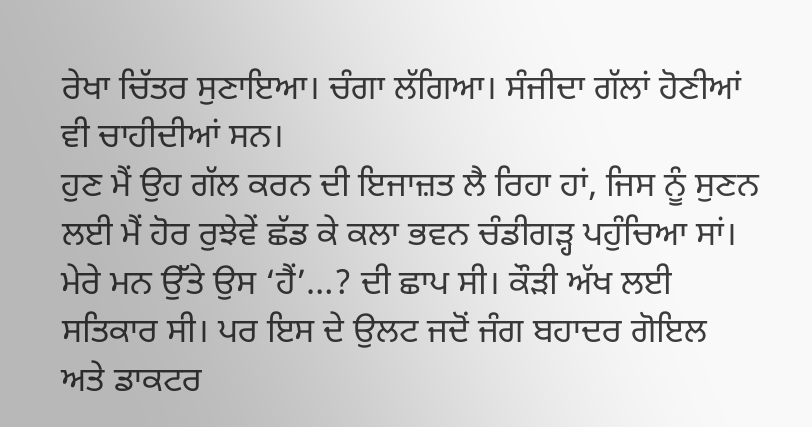ਰੇਖਾ ਚਿੱਤਰ ਸੁਣਾਇਆ। ਚੰਗਾ ਲੱਗਿਆ। ਸੰਜੀਦਾ ਗੱਲਾਂ ਹੋਣੀਆਂ ਵੀ ਚਾਹੀਦੀਆਂ ਸਨ।
ਹੁਣ ਮੈਂ ਉਹ ਗੱਲ ਕਰਨ ਦੀ ਇਜਾਜ਼ਤ ਲੈ ਰਿਹਾ ਹਾਂ, ਜਿਸ ਨੂੰ ਸੁਣਨ ਲਈ ਮੈਂ ਹੋਰ ਰੁਝੇਵੇਂ ਛੱਡ ਕੇ ਕਲਾ ਭਵਨ ਚੰਡੀਗੜ੍ਹ ਪਹੁੰਚਿਆ ਸਾਂ। ਮੇਰੇ ਮਨ ਉੱਤੇ ਉਸ ‘ਹੈਂ’…? ਦੀ ਛਾਪ ਸੀ। ਕੌੜੀ ਅੱਖ ਲਈ ਸਤਿਕਾਰ ਸੀ। ਪਰ ਇਸ ਦੇ ਉਲਟ ਜਦੋਂ ਜੰਗ ਬਹਾਦਰ ਗੋਇਲ ਅਤੇ ਡਾਕਟਰ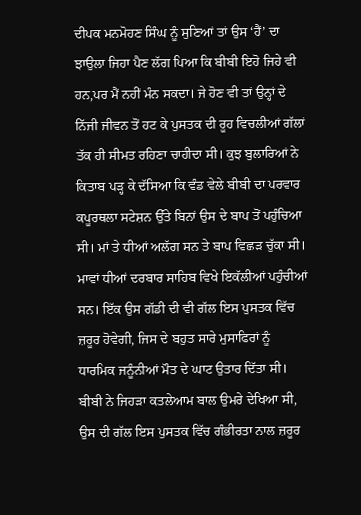ਦੀਪਕ ਮਨਮੋਹਣ ਸਿੰਘ ਨੂੰ ਸੁਣਿਆਂ ਤਾਂ ਉਸ ‘ਹੈਂ’ ਦਾ ਝਾਉਲਾ ਜਿਹਾ ਪੈਣ ਲੱਗ ਪਿਆ ਕਿ ਬੀਬੀ ਇਹੋ ਜਿਹੇ ਵੀ ਹਨ,ਪਰ ਮੈਂ ਨਹੀਂ ਮੰਨ ਸਕਦਾ। ਜੇ ਹੋਣ ਵੀ ਤਾਂ ਉਨ੍ਹਾਂ ਦੇ ਨਿੱਜੀ ਜੀਵਨ ਤੋਂ ਹਟ ਕੇ ਪੁਸਤਕ ਦੀ ਰੂਹ ਵਿਚਲੀਆਂ ਗੱਲਾਂ ਤੱਕ ਹੀ ਸੀਮਤ ਰਹਿਣਾ ਚਾਹੀਦਾ ਸੀ। ਕੁਝ ਬੁਲਾਰਿਆਂ ਨੇ ਕਿਤਾਬ ਪੜ੍ਹ ਕੇ ਦੱਸਿਆ ਕਿ ਵੰਡ ਵੇਲੇ ਬੀਬੀ ਦਾ ਪਰਵਾਰ ਕਪੂਰਥਲਾ ਸਟੇਸ਼ਨ ਉੱਤੇ ਬਿਨਾਂ ਉਸ ਦੇ ਬਾਪ ਤੋਂ ਪਹੁੰਚਿਆ ਸੀ। ਮਾਂ ਤੇ ਧੀਆਂ ਅਲੱਗ ਸਨ ਤੇ ਬਾਪ ਵਿਛੜ ਚੁੱਕਾ ਸੀ। ਮਾਵਾਂ ਧੀਆਂ ਦਰਬਾਰ ਸਾਹਿਬ ਵਿਖੇ ਇਕੱਲੀਆਂ ਪਹੁੰਚੀਆਂ ਸਨ। ਇੱਕ ਉਸ ਗੱਡੀ ਦੀ ਵੀ ਗੱਲ ਇਸ ਪੁਸਤਕ ਵਿੱਚ ਜ਼ਰੂਰ ਹੋਵੇਗੀ, ਜਿਸ ਦੇ ਬਹੁਤ ਸਾਰੇ ਮੁਸਾਫਿਰਾਂ ਨੂੰ ਧਾਰਮਿਕ ਜਨੂੰਨੀਆਂ ਮੌਤ ਦੇ ਘਾਟ ਉਤਾਰ ਦਿੱਤਾ ਸੀ। ਬੀਬੀ ਨੇ ਜਿਹੜਾ ਕਤਲੇਆਮ ਬਾਲ ਉਮਰੇ ਦੇਖਿਆ ਸੀ, ਉਸ ਦੀ ਗੱਲ ਇਸ ਪੁਸਤਕ ਵਿੱਚ ਗੰਭੀਰਤਾ ਨਾਲ ਜ਼ਰੂਰ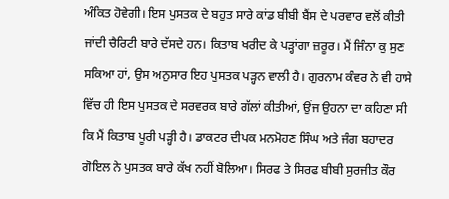ਅੰਕਿਤ ਹੋਵੇਗੀ। ਇਸ ਪੁਸਤਕ ਦੇ ਬਹੁਤ ਸਾਰੇ ਕਾਂਡ ਬੀਬੀ ਬੈਂਸ ਦੇ ਪਰਵਾਰ ਵਲੋਂ ਕੀਤੀ ਜਾਂਦੀ ਚੈਰਿਟੀ ਬਾਰੇ ਦੱਸਦੇ ਹਨ। ਕਿਤਾਬ ਖਰੀਦ ਕੇ ਪੜ੍ਹਾਂਗਾ ਜ਼ਰੂਰ। ਮੈਂ ਜਿੰਨਾ ਕੁ ਸੁਣ ਸਕਿਆ ਹਾਂ, ਉਸ ਅਨੁਸਾਰ ਇਹ ਪੁਸਤਕ ਪੜ੍ਹਨ ਵਾਲੀ ਹੈ। ਗੁਰਨਾਮ ਕੰਵਰ ਨੇ ਵੀ ਹਾਸੇ ਵਿੱਚ ਹੀ ਇਸ ਪੁਸਤਕ ਦੇ ਸਰਵਰਕ ਬਾਰੇ ਗੱਲਾਂ ਕੀਤੀਆਂ, ਉਂਜ ਉਹਨਾ ਦਾ ਕਹਿਣਾ ਸੀ ਕਿ ਮੈਂ ਕਿਤਾਬ ਪੂਰੀ ਪੜ੍ਹੀ ਹੈ। ਡਾਕਟਰ ਦੀਪਕ ਮਨਮੋਹਣ ਸਿੰਘ ਅਤੇ ਜੰਗ ਬਹਾਦਰ ਗੋਇਲ ਨੇ ਪੁਸਤਕ ਬਾਰੇ ਕੱਖ ਨਹੀਂ ਬੋਲਿਆ। ਸਿਰਫ ਤੇ ਸਿਰਫ ਬੀਬੀ ਸੁਰਜੀਤ ਕੌਰ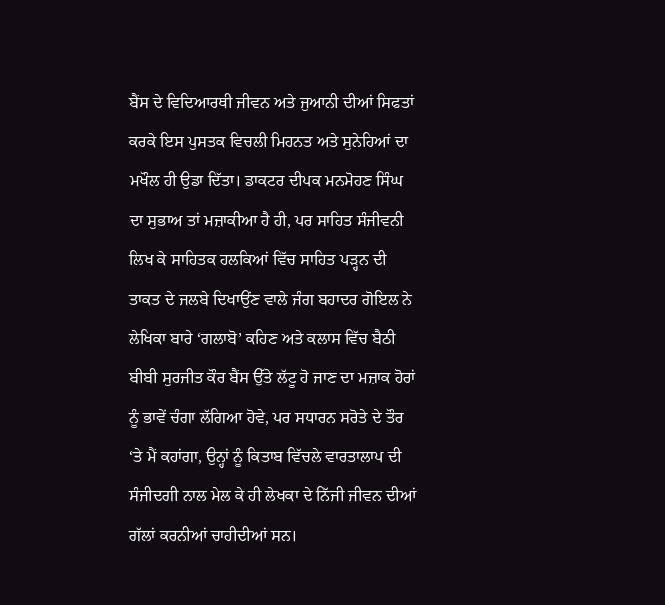ਬੈਂਸ ਦੇ ਵਿਦਿਆਰਥੀ ਜੀਵਨ ਅਤੇ ਜੁਆਨੀ ਦੀਆਂ ਸਿਫਤਾਂ ਕਰਕੇ ਇਸ ਪੁਸਤਕ ਵਿਚਲੀ ਮਿਹਨਤ ਅਤੇ ਸੁਨੇਹਿਆਂ ਦਾ ਮਖੌਲ ਹੀ ਉਡਾ ਦਿੱਤਾ। ਡਾਕਟਰ ਦੀਪਕ ਮਨਮੋਹਣ ਸਿੰਘ ਦਾ ਸੁਭਾਅ ਤਾਂ ਮਜ਼ਾਕੀਆ ਹੈ ਹੀ, ਪਰ ਸਾਹਿਤ ਸੰਜੀਵਨੀ ਲਿਖ ਕੇ ਸਾਹਿਤਕ ਹਲਕਿਆਂ ਵਿੱਚ ਸਾਹਿਤ ਪੜ੍ਹਨ ਦੀ ਤਾਕਤ ਦੇ ਜਲਬੇ ਦਿਖਾਉਂਣ ਵਾਲੇ ਜੰਗ ਬਹਾਦਰ ਗੋਇਲ ਨੇ ਲੇਖਿਕਾ ਬਾਰੇ ‘ਗਲਾਬੋ’ ਕਹਿਣ ਅਤੇ ਕਲਾਸ ਵਿੱਚ ਬੈਠੀ ਬੀਬੀ ਸੁਰਜੀਤ ਕੌਰ ਬੈਂਸ ਉੱਤੇ ਲੱਟੂ ਹੋ ਜਾਣ ਦਾ ਮਜ਼ਾਕ ਹੋਰਾਂ ਨੂੰ ਭਾਵੇਂ ਚੰਗਾ ਲੱਗਿਆ ਹੋਵੇ, ਪਰ ਸਧਾਰਨ ਸਰੋਤੇ ਦੇ ਤੌਰ ‘ਤੇ ਮੈਂ ਕਹਾਂਗਾ, ਉਨ੍ਹਾਂ ਨੂੰ ਕਿਤਾਬ ਵਿੱਚਲੇ ਵਾਰਤਾਲਾਪ ਦੀ ਸੰਜੀਦਗੀ ਨਾਲ ਮੇਲ ਕੇ ਹੀ ਲੇਖਕਾ ਦੇ ਨਿੱਜੀ ਜੀਵਨ ਦੀਆਂ ਗੱਲਾਂ ਕਰਨੀਆਂ ਚਾਹੀਦੀਆਂ ਸਨ।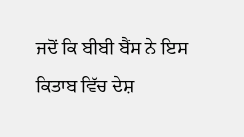ਜਦੋਂ ਕਿ ਬੀਬੀ ਬੈਂਸ ਨੇ ਇਸ ਕਿਤਾਬ ਵਿੱਚ ਦੇਸ਼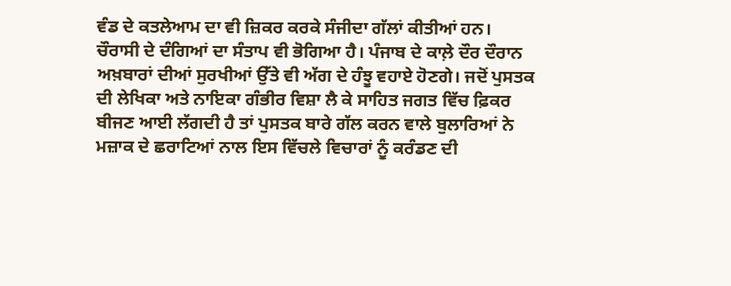ਵੰਡ ਦੇ ਕਤਲੇਆਮ ਦਾ ਵੀ ਜ਼ਿਕਰ ਕਰਕੇ ਸੰਜੀਦਾ ਗੱਲਾਂ ਕੀਤੀਆਂ ਹਨ। ਚੌਰਾਸੀ ਦੇ ਦੰਗਿਆਂ ਦਾ ਸੰਤਾਪ ਵੀ ਭੋਗਿਆ ਹੈ। ਪੰਜਾਬ ਦੇ ਕਾਲ਼ੇ ਦੌਰ ਦੌਰਾਨ ਅਖ਼ਬਾਰਾਂ ਦੀਆਂ ਸੁਰਖੀਆਂ ਉੱਤੇ ਵੀ ਅੱਗ ਦੇ ਹੰਝੂ ਵਹਾਏ ਹੋਣਗੇ। ਜਦੋਂ ਪੁਸਤਕ ਦੀ ਲੇਖਿਕਾ ਅਤੇ ਨਾਇਕਾ ਗੰਭੀਰ ਵਿਸ਼ਾ ਲੈ ਕੇ ਸਾਹਿਤ ਜਗਤ ਵਿੱਚ ਫ਼ਿਕਰ ਬੀਜਣ ਆਈ ਲੱਗਦੀ ਹੈ ਤਾਂ ਪੁਸਤਕ ਬਾਰੇ ਗੱਲ ਕਰਨ ਵਾਲੇ ਬੁਲਾਰਿਆਂ ਨੇ ਮਜ਼ਾਕ ਦੇ ਛਰਾਟਿਆਂ ਨਾਲ ਇਸ ਵਿੱਚਲੇ ਵਿਚਾਰਾਂ ਨੂੰ ਕਰੰਡਣ ਦੀ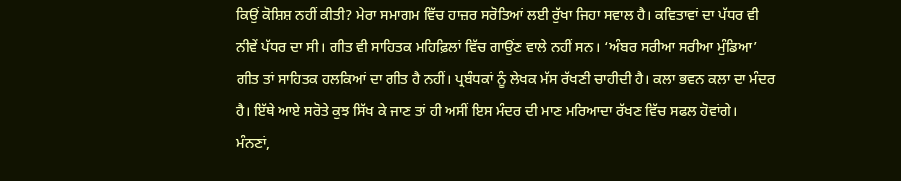ਕਿਉਂ ਕੋਸ਼ਿਸ਼ ਨਹੀਂ ਕੀਤੀ? ਮੇਰਾ ਸਮਾਗਮ ਵਿੱਚ ਹਾਜ਼ਰ ਸਰੋਤਿਆਂ ਲਈ ਰੁੱਖਾ ਜਿਹਾ ਸਵਾਲ ਹੈ। ਕਵਿਤਾਵਾਂ ਦਾ ਪੱਧਰ ਵੀ ਨੀਵੇਂ ਪੱਧਰ ਦਾ ਸੀ। ਗੀਤ ਵੀ ਸਾਹਿਤਕ ਮਹਿਫ਼ਿਲਾਂ ਵਿੱਚ ਗਾਉਂਣ ਵਾਲੇ ਨਹੀਂ ਸਨ। ‘ਅੰਬਰ ਸਰੀਆ ਸਰੀਆ ਮੁੰਡਿਆ’ ਗੀਤ ਤਾਂ ਸਾਹਿਤਕ ਹਲਕਿਆਂ ਦਾ ਗੀਤ ਹੈ ਨਹੀਂ। ਪ੍ਰਬੰਧਕਾਂ ਨੂੰ ਲੇਖਕ ਮੱਸ ਰੱਖਣੀ ਚਾਹੀਦੀ ਹੈ। ਕਲਾ ਭਵਨ ਕਲਾ ਦਾ ਮੰਦਰ ਹੈ। ਇੱਥੇ ਆਏ ਸਰੋਤੇ ਕੁਝ ਸਿੱਖ ਕੇ ਜਾਣ ਤਾਂ ਹੀ ਅਸੀਂ ਇਸ ਮੰਦਰ ਦੀ ਮਾਣ ਮਰਿਆਦਾ ਰੱਖਣ ਵਿੱਚ ਸਫਲ ਹੋਵਾਂਗੇ। ਮੰਨਣਾਂ,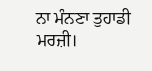ਨਾ ਮੰਨਣਾ ਤੁਹਾਡੀ ਮਰਜ਼ੀ।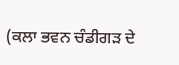(ਕਲਾ ਭਵਨ ਚੰਡੀਗੜ ਦੇ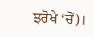ਝਰੋਖੇ ‘ਚੋਂ)।